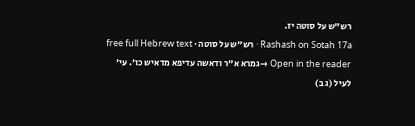רש"ש על סוטה יז.
Rashash on Sotah 17a · רש"ש על סוטה · free full Hebrew text
Open in the reader →גמרא א"ר ודאשה עדיפא מדאיש כו'. עי' לעיל (ג ב)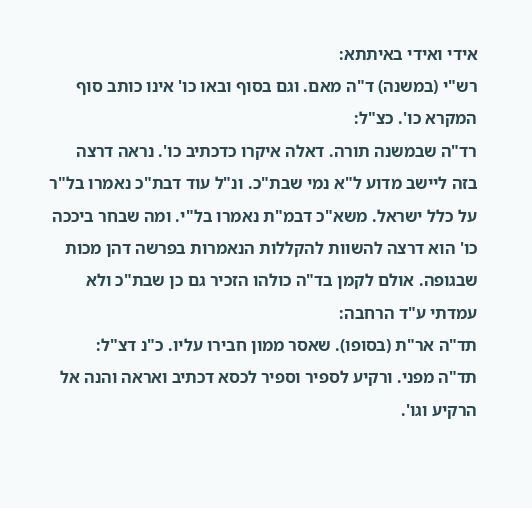אידי ואידי באיתתא:
רש"י (במשנה) ד"ה מאם. וגם בסוף ובאו כו' אינו כותב סוף המקרא כו'. כצ"ל:
רד"ה שבמשנה תורה. דאלה איקרו כדכתיב כו'. נראה דרצה בזה ליישב מדוע ל"א נמי שבת"כ. ונ"ל עוד דבת"כ נאמרו בל"ר על כלל ישראל. משא"כ דבמ"ת נאמרו בל"י. ומה שבחר ביככה כו' הוא דרצה להשוות להקללות הנאמרות בפרשה דהן מכות שבגופה. אולם לקמן בד"ה כולהו הזכיר גם כן שבת"כ ולא עמדתי ע"ד הרחבה:
תד"ה אר"ת (בסופו). שאסר ממון חבירו עליו. כ"נ דצ"ל:
תד"ה מפני. ורקיע לספיר וספיר לכסא דכתיב ואראה והנה אל הרקיע וגו'.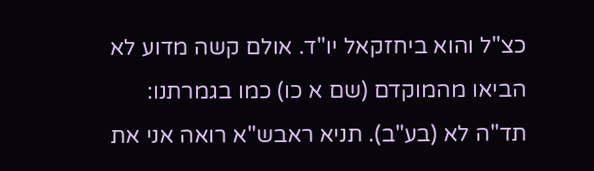כצ"ל והוא ביחזקאל יו"ד. אולם קשה מדוע לא הביאו מהמוקדם (שם א כו) כמו בגמרתנו:
תד"ה לא (בע"ב). תניא ראבש"א רואה אני את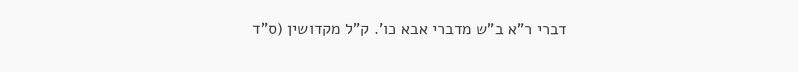דברי ר"א ב"ש מדברי אבא כו'. ק"ל מקדושין (ס"ד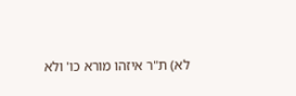לא) ת"ר איזהו מורא כו' ולא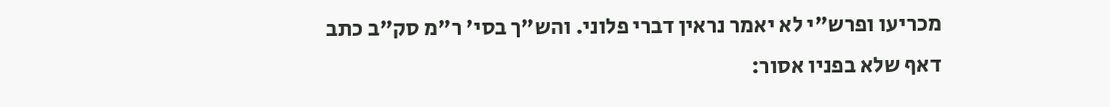מכריעו ופרש"י לא יאמר נראין דברי פלוני. והש"ך בסי' ר"מ סק"ב כתב דאף שלא בפניו אסור: